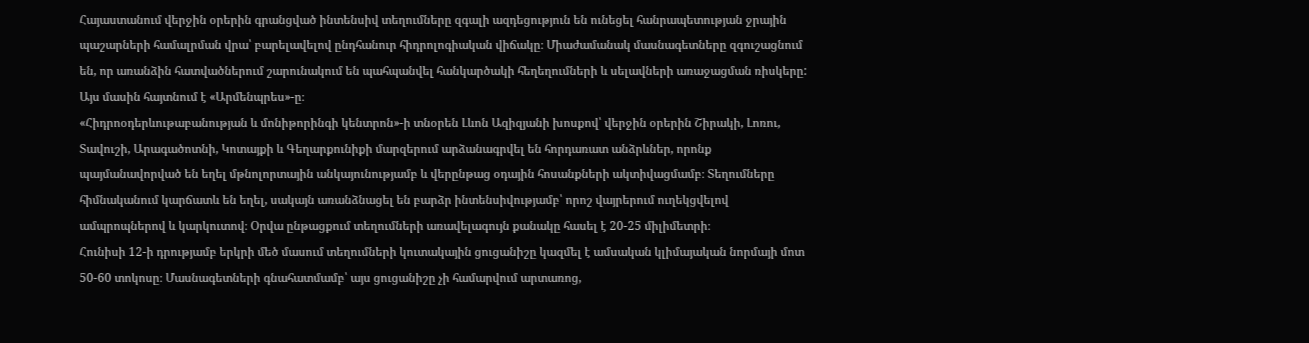Հայաստանում վերջին օրերին գրանցված ինտենսիվ տեղումները զգալի ազդեցություն են ունեցել հանրապետության ջրային պաշարների համալրման վրա՝ բարելավելով ընդհանուր հիդրոլոգիական վիճակը։ Միաժամանակ մասնագետները զգուշացնում են, որ առանձին հատվածներում շարունակում են պահպանվել հանկարծակի հեղեղումների և սելավների առաջացման ռիսկերը: Այս մասին հայտնում է «Արմենպրես»-ը։
«Հիդրոօդերևութաբանության և մոնիթորինգի կենտրոն»-ի տնօրեն Լևոն Ազիզյանի խոսքով՝ վերջին օրերին Շիրակի, Լոռու, Տավուշի, Արագածոտնի, Կոտայքի և Գեղարքունիքի մարզերում արձանագրվել են հորդառատ անձրևներ, որոնք պայմանավորված են եղել մթնոլորտային անկայունությամբ և վերընթաց օդային հոսանքների ակտիվացմամբ։ Տեղումները հիմնականում կարճատև են եղել, սակայն առանձնացել են բարձր ինտենսիվությամբ՝ որոշ վայրերում ուղեկցվելով ամպրոպներով և կարկուտով։ Օրվա ընթացքում տեղումների առավելագույն քանակը հասել է 20-25 միլիմետրի։
Հունիսի 12-ի դրությամբ երկրի մեծ մասում տեղումների կուտակային ցուցանիշը կազմել է ամսական կլիմայական նորմայի մոտ 50-60 տոկոսը։ Մասնագետների գնահատմամբ՝ այս ցուցանիշը չի համարվում արտառոց,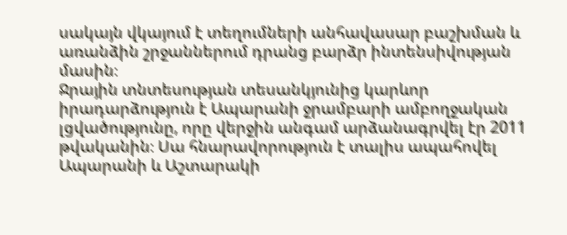սակայն վկայում է տեղումների անհավասար բաշխման և առանձին շրջաններում դրանց բարձր ինտենսիվության մասին։
Ջրային տնտեսության տեսանկյունից կարևոր իրադարձություն է Ապարանի ջրամբարի ամբողջական լցվածությունը, որը վերջին անգամ արձանագրվել էր 2011 թվականին։ Սա հնարավորություն է տալիս ապահովել Ապարանի և Աշտարակի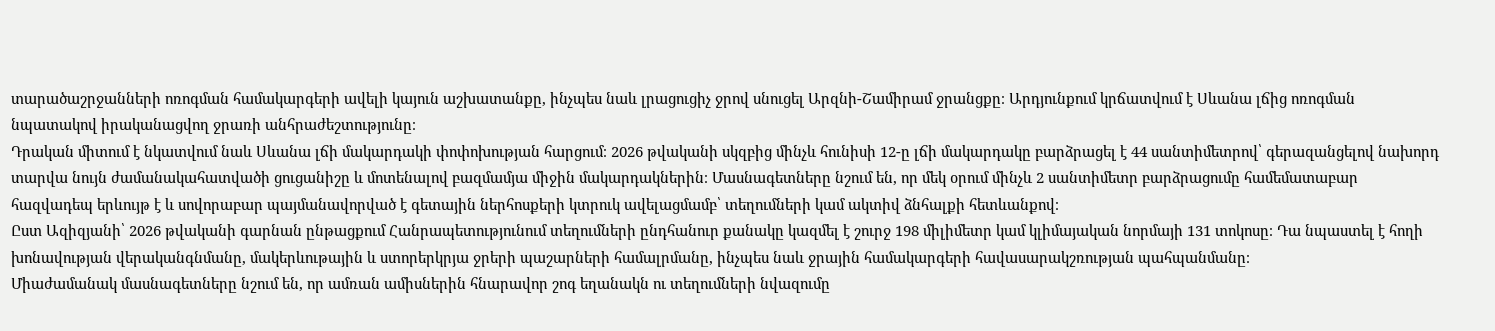տարածաշրջանների ոռոգման համակարգերի ավելի կայուն աշխատանքը, ինչպես նաև լրացուցիչ ջրով սնուցել Արզնի-Շամիրամ ջրանցքը։ Արդյունքում կրճատվում է Սևանա լճից ոռոգման նպատակով իրականացվող ջրառի անհրաժեշտությունը։
Դրական միտում է նկատվում նաև Սևանա լճի մակարդակի փոփոխության հարցում։ 2026 թվականի սկզբից մինչև հունիսի 12-ը լճի մակարդակը բարձրացել է 44 սանտիմետրով՝ գերազանցելով նախորդ տարվա նույն ժամանակահատվածի ցուցանիշը և մոտենալով բազմամյա միջին մակարդակներին։ Մասնագետները նշում են, որ մեկ օրում մինչև 2 սանտիմետր բարձրացումը համեմատաբար հազվադեպ երևույթ է և սովորաբար պայմանավորված է գետային ներհոսքերի կտրուկ ավելացմամբ՝ տեղումների կամ ակտիվ ձնհալքի հետևանքով։
Ըստ Ազիզյանի՝ 2026 թվականի գարնան ընթացքում Հանրապետությունում տեղումների ընդհանուր քանակը կազմել է շուրջ 198 միլիմետր կամ կլիմայական նորմայի 131 տոկոսը։ Դա նպաստել է հողի խոնավության վերականգնմանը, մակերևութային և ստորերկրյա ջրերի պաշարների համալրմանը, ինչպես նաև ջրային համակարգերի հավասարակշռության պահպանմանը։
Միաժամանակ մասնագետները նշում են, որ ամռան ամիսներին հնարավոր շոգ եղանակն ու տեղումների նվազումը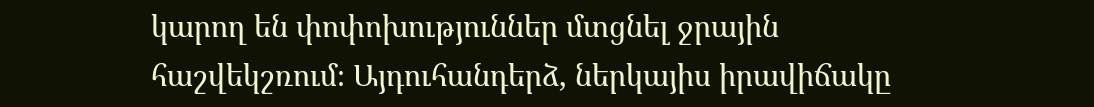կարող են փոփոխություններ մտցնել ջրային հաշվեկշռում։ Այդուհանդերձ, ներկայիս իրավիճակը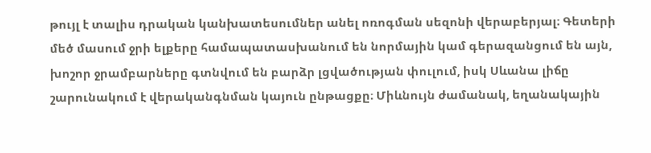թույլ է տալիս դրական կանխատեսումներ անել ոռոգման սեզոնի վերաբերյալ։ Գետերի մեծ մասում ջրի ելքերը համապատասխանում են նորմային կամ գերազանցում են այն, խոշոր ջրամբարները գտնվում են բարձր լցվածության փուլում, իսկ Սևանա լիճը շարունակում է վերականգնման կայուն ընթացքը։ Միևնույն ժամանակ, եղանակային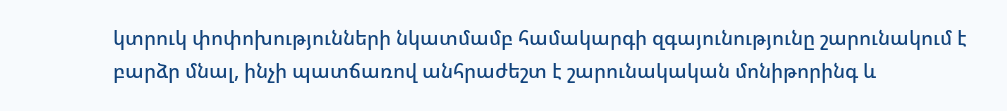կտրուկ փոփոխությունների նկատմամբ համակարգի զգայունությունը շարունակում է բարձր մնալ, ինչի պատճառով անհրաժեշտ է շարունակական մոնիթորինգ և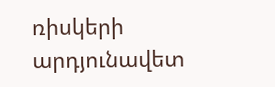ռիսկերի արդյունավետ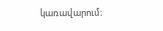կառավարում։